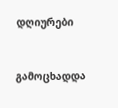დღიურები


გამოცხადდა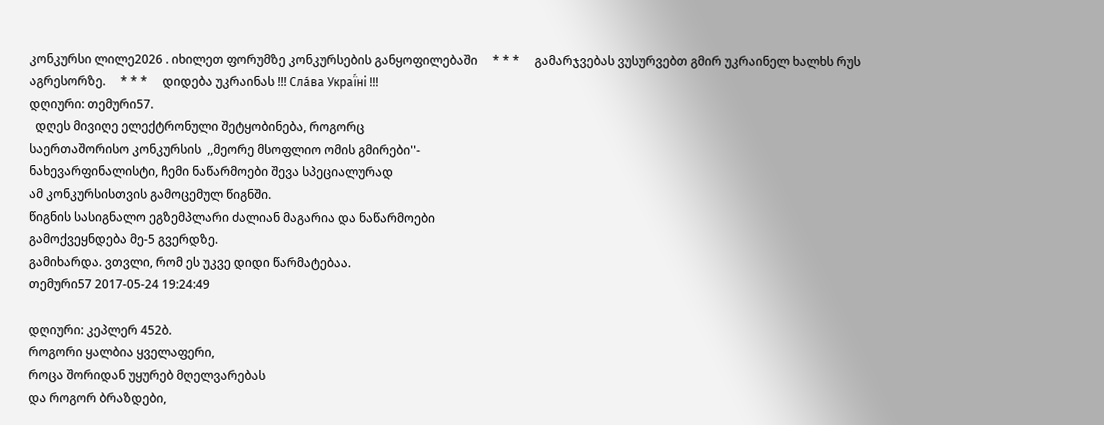კონკურსი ლილე2026 . იხილეთ ფორუმზე კონკურსების განყოფილებაში     * * *     გამარჯვებას ვუსურვებთ გმირ უკრაინელ ხალხს რუს აგრესორზე.     * * *     დიდება უკრაინას !!! Сла́ва Украї́ні !!!
დღიური: თემური57.
  დღეს მივიღე ელექტრონული შეტყობინება, როგორც
საერთაშორისო კონკურსის  ,,მეორე მსოფლიო ომის გმირები''-
ნახევარფინალისტი, ჩემი ნაწარმოები შევა სპეციალურად
ამ კონკურსისთვის გამოცემულ წიგნში.
წიგნის სასიგნალო ეგზემპლარი ძალიან მაგარია და ნაწარმოები
გამოქვეყნდება მე-5 გვერდზე.
გამიხარდა. ვთვლი, რომ ეს უკვე დიდი წარმატებაა.
თემური57 2017-05-24 19:24:49

დღიური: კეპლერ 452ბ.
როგორი ყალბია ყველაფერი,
როცა შორიდან უყურებ მღელვარებას
და როგორ ბრაზდები,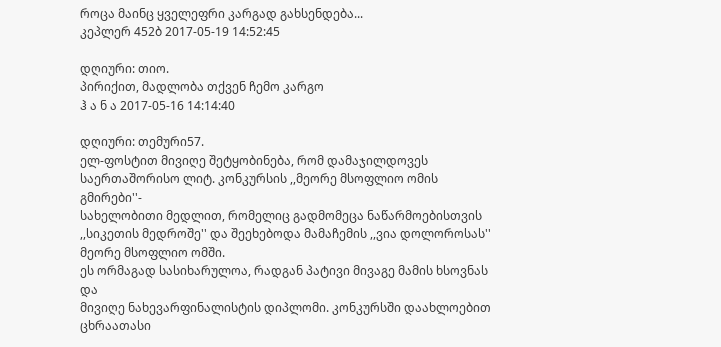როცა მაინც ყველეფრი კარგად გახსენდება...
კეპლერ 452ბ 2017-05-19 14:52:45

დღიური: თიო.
პირიქით, მადლობა თქვენ ჩემო კარგო
ჰ ა ნ ა 2017-05-16 14:14:40

დღიური: თემური57.
ელ-ფოსტით მივიღე შეტყობინება, რომ დამაჯილდოვეს
საერთაშორისო ლიტ. კონკურსის ,,მეორე მსოფლიო ომის გმირები''-
სახელობითი მედლით, რომელიც გადმომეცა ნაწარმოებისთვის
,,სიკეთის მედროშე'' და შეეხებოდა მამაჩემის ,,ვია დოლოროსას''
მეორე მსოფლიო ომში.
ეს ორმაგად სასიხარულოა, რადგან პატივი მივაგე მამის ხსოვნას და
მივიღე ნახევარფინალისტის დიპლომი. კონკურსში დაახლოებით
ცხრაათასი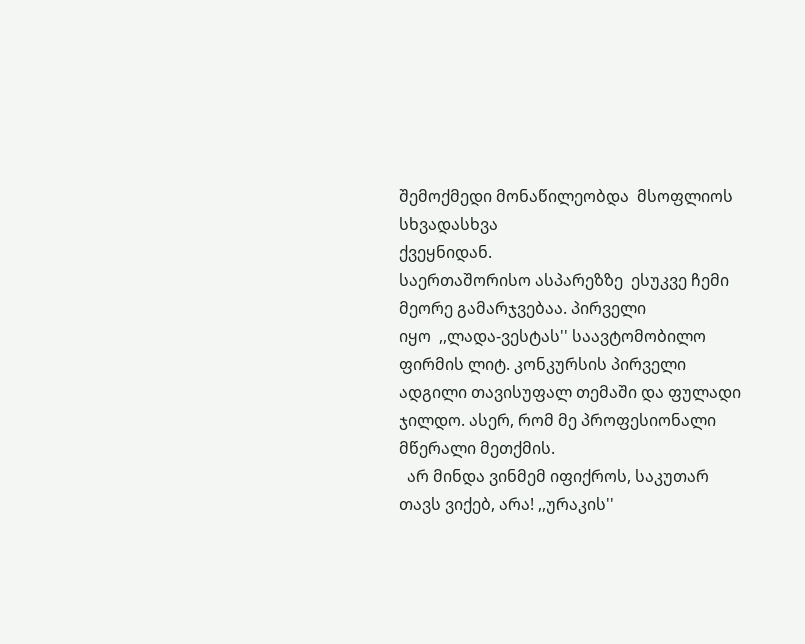შემოქმედი მონაწილეობდა  მსოფლიოს სხვადასხვა
ქვეყნიდან.
საერთაშორისო ასპარეზზე  ესუკვე ჩემი მეორე გამარჯვებაა. პირველი
იყო  ,,ლადა-ვესტას'' საავტომობილო ფირმის ლიტ. კონკურსის პირველი
ადგილი თავისუფალ თემაში და ფულადი ჯილდო. ასერ, რომ მე პროფესიონალი
მწერალი მეთქმის.
  არ მინდა ვინმემ იფიქროს, საკუთარ თავს ვიქებ, არა! ,,ურაკის''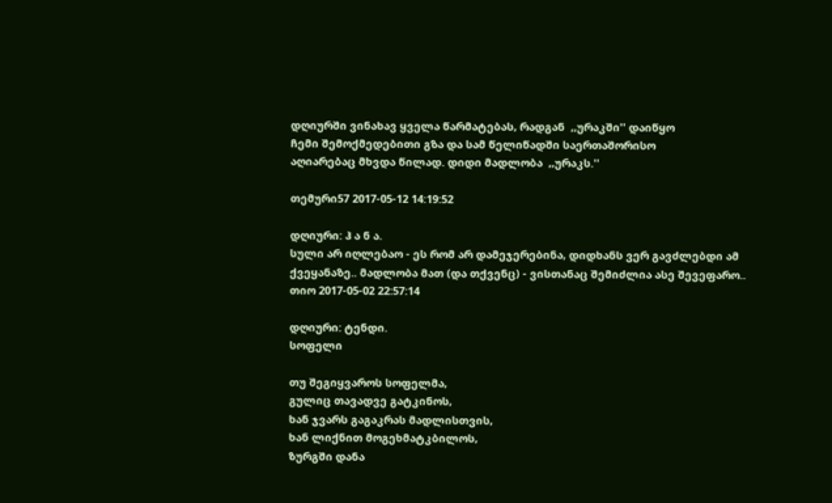დღიურში ვინახავ ყველა წარმატებას, რადგან  ,,ურაკში'' დაიწყო
ჩემი შემოქმედებითი გზა და სამ წელიწადში საერთაშორისო
აღიარებაც მხვდა წილად. დიდი მადლობა  ,,ურაკს.''

თემური57 2017-05-12 14:19:52

დღიური: ჰ ა ნ ა.
სული არ იღლებაო - ეს რომ არ დამეჯერებინა, დიდხანს ვერ გავძლებდი ამ ქვეყანაზე.. მადლობა მათ (და თქვენც) - ვისთანაც შემიძლია ასე შევეფარო..
თიო 2017-05-02 22:57:14

დღიური: ტენდი.
სოფელი

თუ შეგიყვაროს სოფელმა,
გულიც თავადვე გატკინოს,
ხან ჯვარს გაგაკრას მადლისთვის,
ხან ლიქნით მოგეხმატკბილოს,
ზურგში დანა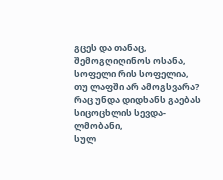გცეს და თანაც,
შემოგღიღინოს ოსანა,
სოფელი რის სოფელია,
თუ ლაფში არ ამოგსვარა?
რაც უნდა დიდხანს გაებას
სიცოცხლის სევდა-ლმობანი,
სულ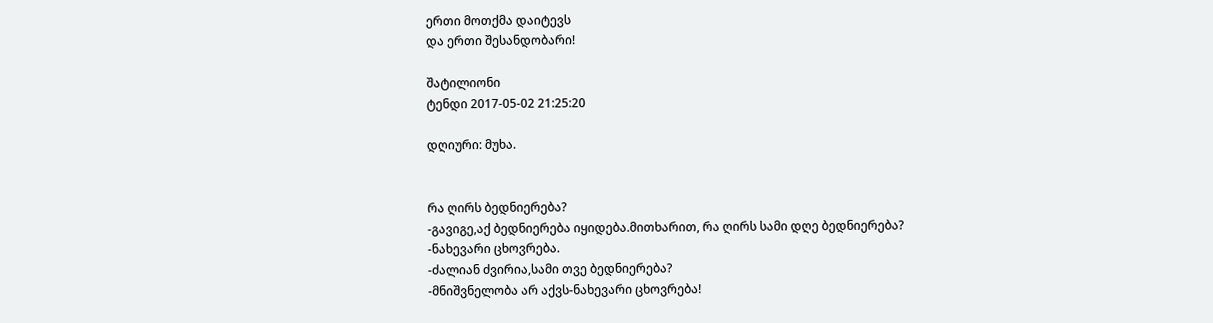ერთი მოთქმა დაიტევს
და ერთი შესანდობარი!

შატილიონი
ტენდი 2017-05-02 21:25:20

დღიური: მუხა.


რა ღირს ბედნიერება?
-გავიგე,აქ ბედნიერება იყიდება.მითხარით, რა ღირს სამი დღე ბედნიერება?
-ნახევარი ცხოვრება.
-ძალიან ძვირია,სამი თვე ბედნიერება?
-მნიშვნელობა არ აქვს-ნახევარი ცხოვრება!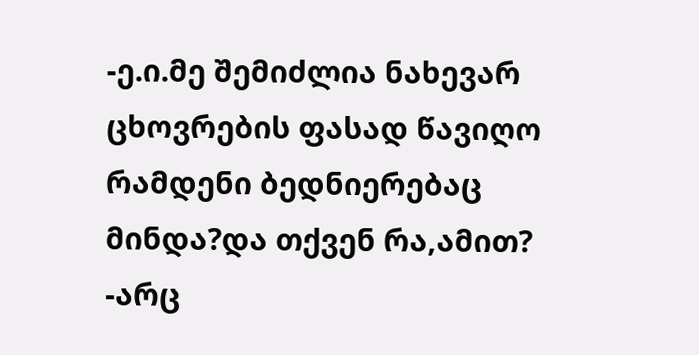-ე.ი.მე შემიძლია ნახევარ ცხოვრების ფასად წავიღო რამდენი ბედნიერებაც მინდა?და თქვენ რა,ამით?
-არც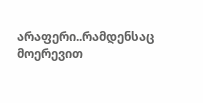არაფერი..რამდენსაც მოერევით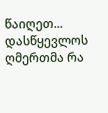წაიღეთ...
დასწყევლოს ღმერთმა რა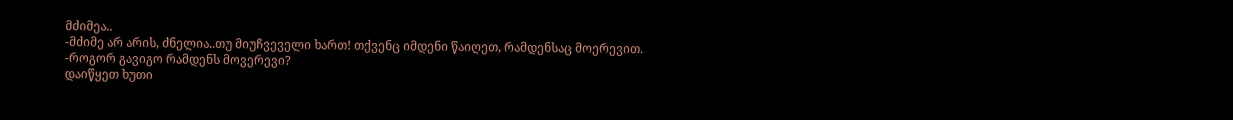მძიმეა..
-მძიმე არ არის, ძნელია..თუ მიუჩვეველი ხართ! თქვენც იმდენი წაიღეთ, რამდენსაც მოერევით.
-როგორ გავიგო რამდენს მოვერევი?
დაიწყეთ ხუთი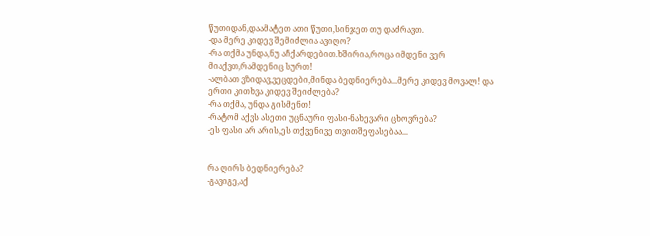წუთიდან,დაამატეთ ათი წუთი,სინჯეთ თუ დაძრავთ.
-და მერე კიდევ შემიძლია ავიღო?
-რა თქმა უნდა,ნუ აჩქარდებით.ხშირია,როცა იმდენი ვერ მიაქვთ,რამდენიც სურთ!
-ალბათ ვზიდავ,ვეცდები,მინდა ბედნიერება...მერე კიდევ მოვალ! და ერთი კითხვა კიდევ შეიძლება?
-რა თქმა, უნდა გისმენთ!
-რატომ აქვს ასეთი უცნაური ფასი-ნახევარი ცხოვრება?
-ეს ფასი არ არის,ეს თქვენივე თვითშეფასებაა...


რა ღირს ბედნიერება?
-გავიგე,აქ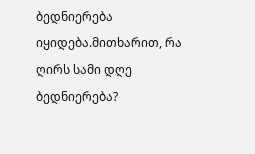ბედნიერება იყიდება.მითხარით, რა ღირს სამი დღე ბედნიერება?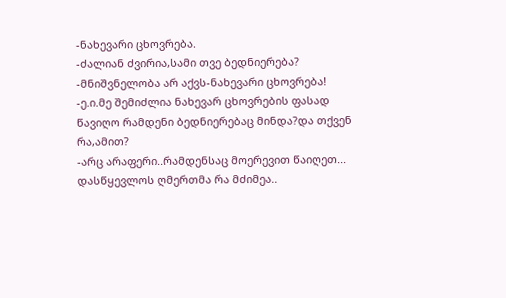-ნახევარი ცხოვრება.
-ძალიან ძვირია,სამი თვე ბედნიერება?
-მნიშვნელობა არ აქვს-ნახევარი ცხოვრება!
-ე.ი.მე შემიძლია ნახევარ ცხოვრების ფასად წავიღო რამდენი ბედნიერებაც მინდა?და თქვენ რა,ამით?
-არც არაფერი..რამდენსაც მოერევით წაიღეთ...
დასწყევლოს ღმერთმა რა მძიმეა..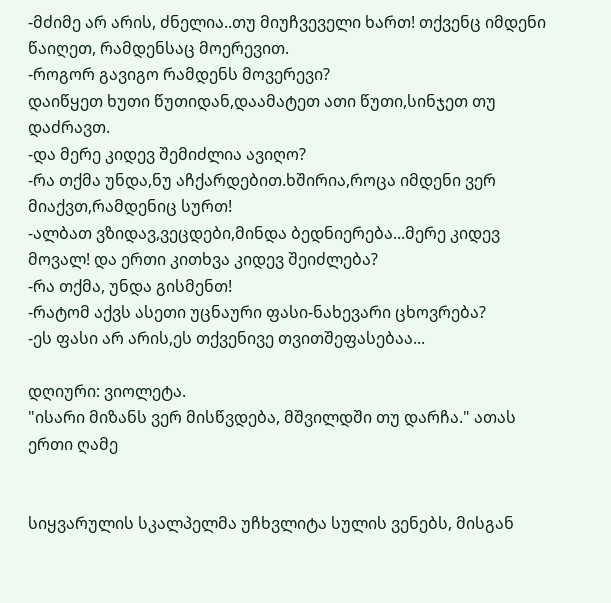-მძიმე არ არის, ძნელია..თუ მიუჩვეველი ხართ! თქვენც იმდენი წაიღეთ, რამდენსაც მოერევით.
-როგორ გავიგო რამდენს მოვერევი?
დაიწყეთ ხუთი წუთიდან,დაამატეთ ათი წუთი,სინჯეთ თუ დაძრავთ.
-და მერე კიდევ შემიძლია ავიღო?
-რა თქმა უნდა,ნუ აჩქარდებით.ხშირია,როცა იმდენი ვერ მიაქვთ,რამდენიც სურთ!
-ალბათ ვზიდავ,ვეცდები,მინდა ბედნიერება...მერე კიდევ მოვალ! და ერთი კითხვა კიდევ შეიძლება?
-რა თქმა, უნდა გისმენთ!
-რატომ აქვს ასეთი უცნაური ფასი-ნახევარი ცხოვრება?
-ეს ფასი არ არის,ეს თქვენივე თვითშეფასებაა...

დღიური: ვიოლეტა.
"ისარი მიზანს ვერ მისწვდება, მშვილდში თუ დარჩა." ათას ერთი ღამე


სიყვარულის სკალპელმა უჩხვლიტა სულის ვენებს, მისგან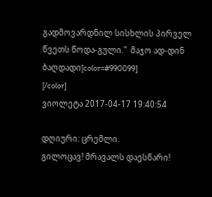გადმოვარდნილ სისხლის პირველ წვეთს წოდა-გული."  მაჯო ად-დინ ბაღდადი[color=#990099]
[/color]
ვიოლეტა 2017-04-17 19:40:54

დღიური: ცრემლი.
გილოცავ! მრავალს დაესწარი!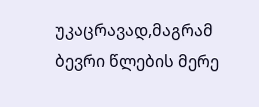უკაცრავად,მაგრამ ბევრი წლების მერე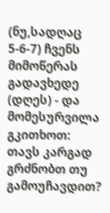(ნუ,სადღაც 5-6-7) ჩვენს მიმოწერას გადავხედე (დღეს) - და მომესურვილა გკითხოთ: თავს კარგად გრძნობთ თუ გამოუჩავდით?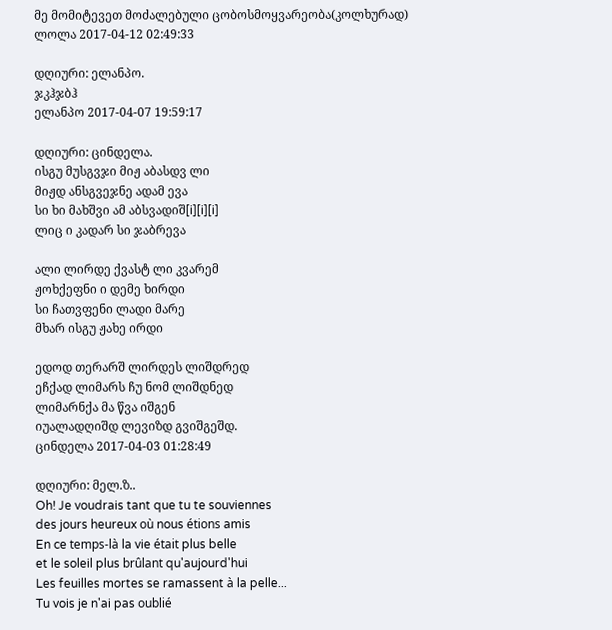მე მომიტევეთ მოძალებული ცობოსმოყვარეობა(კოლხურად)
ლოლა 2017-04-12 02:49:33

დღიური: ელანპო.
ჯკჰჯბჰ
ელანპო 2017-04-07 19:59:17

დღიური: ცინდელა.
ისგუ მუსგვჯი მიჟ აბასდვ ლი
მიჟდ ანსგვეჯნე ადამ ევა
სი ხი მახშვი ამ აბსვადიშ[i][i][i]
ლიც ი კადარ სი ჯაბრევა

ალი ლირდე ქვასტ ლი კვარემ
ჟოხქეფნი ი დემე ხირდი
სი ჩათვფენი ლადი მარე
მხარ ისგუ ჟახე ირდი

ედოდ თერარშ ლირდეს ლიშდრედ
ეჩქად ლიმარს ჩუ ნომ ლიშდნედ
ლიმარნქა მა წვა იშგენ
იუალადღიშდ ლევიზდ გვიშგეშდ.
ცინდელა 2017-04-03 01:28:49

დღიური: მელ.ზ..
Oh! Je voudrais tant que tu te souviennes
des jours heureux où nous étions amis
En ce temps-là la vie était plus belle
et le soleil plus brûlant qu'aujourd'hui
Les feuilles mortes se ramassent à la pelle...
Tu vois je n'ai pas oublié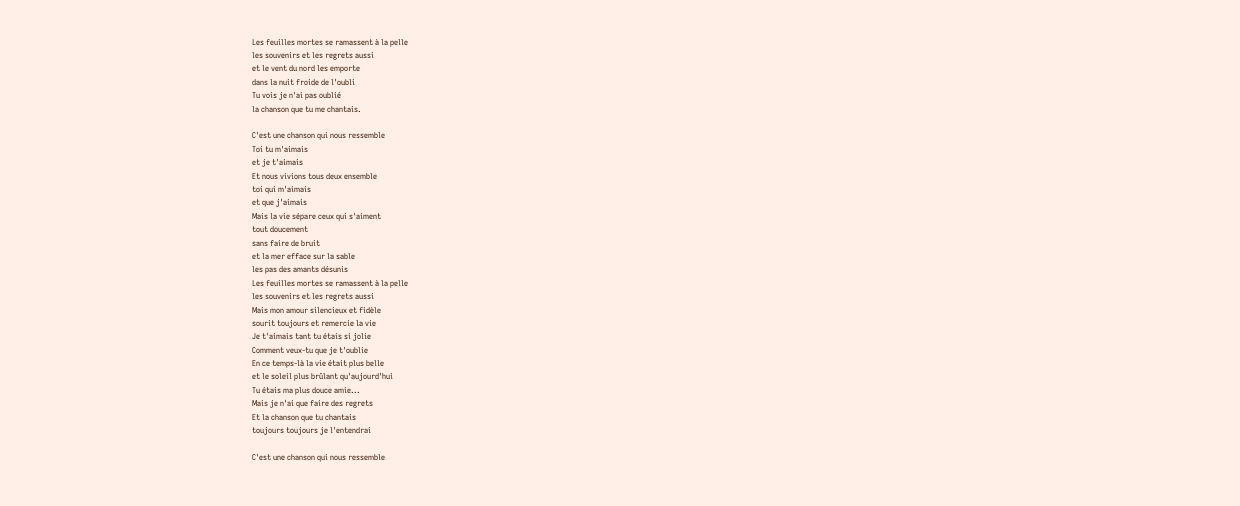Les feuilles mortes se ramassent à la pelle
les souvenirs et les regrets aussi
et le vent du nord les emporte
dans la nuit froide de l'oubli
Tu vois je n'ai pas oublié
la chanson que tu me chantais.

C'est une chanson qui nous ressemble
Toi tu m'aimais
et je t'aimais
Et nous vivions tous deux ensemble
toi qui m'aimais
et que j'aimais
Mais la vie sépare ceux qui s'aiment
tout doucement
sans faire de bruit
et la mer efface sur la sable
les pas des amants désunis
Les feuilles mortes se ramassent à la pelle
les souvenirs et les regrets aussi
Mais mon amour silencieux et fidèle
sourit toujours et remercie la vie
Je t'aimais tant tu étais si jolie
Comment veux-tu que je t'oublie
En ce temps-là la vie était plus belle
et le soleil plus brûlant qu'aujourd'hui
Tu étais ma plus douce amie...
Mais je n'ai que faire des regrets
Et la chanson que tu chantais
toujours toujours je l'entendrai

C'est une chanson qui nous ressemble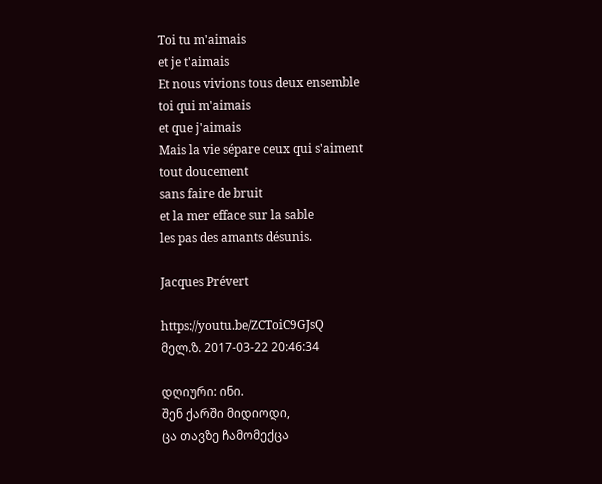Toi tu m'aimais
et je t'aimais
Et nous vivions tous deux ensemble
toi qui m'aimais
et que j'aimais
Mais la vie sépare ceux qui s'aiment
tout doucement
sans faire de bruit
et la mer efface sur la sable
les pas des amants désunis.

Jacques Prévert

https://youtu.be/ZCToiC9GJsQ
მელ.ზ. 2017-03-22 20:46:34

დღიური: ინი.
შენ ქარში მიდიოდი,
ცა თავზე ჩამომექცა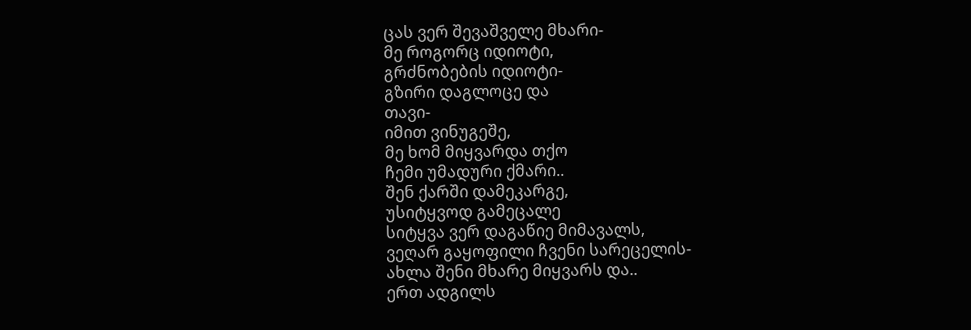ცას ვერ შევაშველე მხარი-
მე როგორც იდიოტი,
გრძნობების იდიოტი-
გზირი დაგლოცე და
თავი-
იმით ვინუგეშე,
მე ხომ მიყვარდა თქო
ჩემი უმადური ქმარი..
შენ ქარში დამეკარგე,
უსიტყვოდ გამეცალე
სიტყვა ვერ დაგაწიე მიმავალს,
ვეღარ გაყოფილი ჩვენი სარეცელის-
ახლა შენი მხარე მიყვარს და..
ერთ ადგილს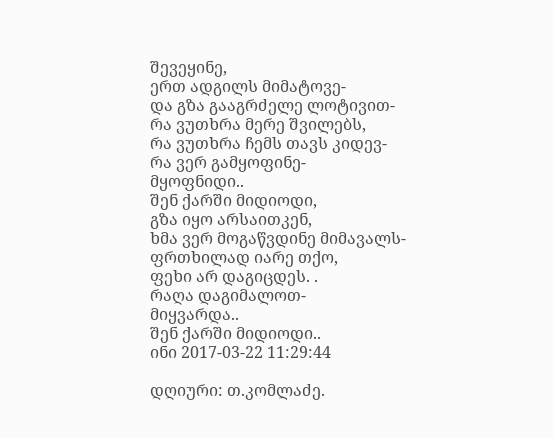შევეყინე,
ერთ ადგილს მიმატოვე-
და გზა გააგრძელე ლოტივით-
რა ვუთხრა მერე შვილებს,
რა ვუთხრა ჩემს თავს კიდევ-
რა ვერ გამყოფინე-
მყოფნიდი..
შენ ქარში მიდიოდი,
გზა იყო არსაითკენ,
ხმა ვერ მოგაწვდინე მიმავალს-
ფრთხილად იარე თქო,
ფეხი არ დაგიცდეს. .
რაღა დაგიმალოთ-
მიყვარდა..
შენ ქარში მიდიოდი..
ინი 2017-03-22 11:29:44

დღიური: თ.კომლაძე.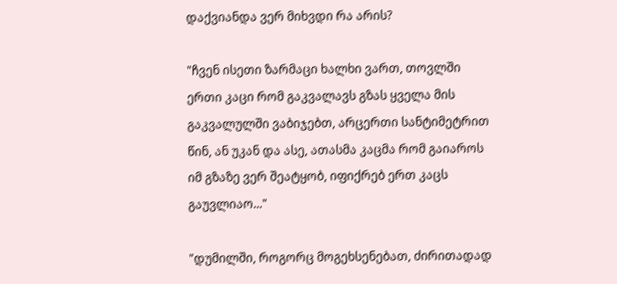დაქვიანდა ვერ მიხვდი რა არის?

"ჩვენ ისეთი ზარმაცი ხალხი ვართ, თოვლში ერთი კაცი რომ გაკვალავს გზას ყველა მის გაკვალულში ვაბიჯებთ, არცერთი სანტიმეტრით წინ, ან უკან და ასე, ათასმა კაცმა რომ გაიაროს იმ გზაზე ვერ შეატყობ, იფიქრებ ერთ კაცს გაუვლიაო..."

"დუმილში, როგორც მოგეხსენებათ, ძირითადად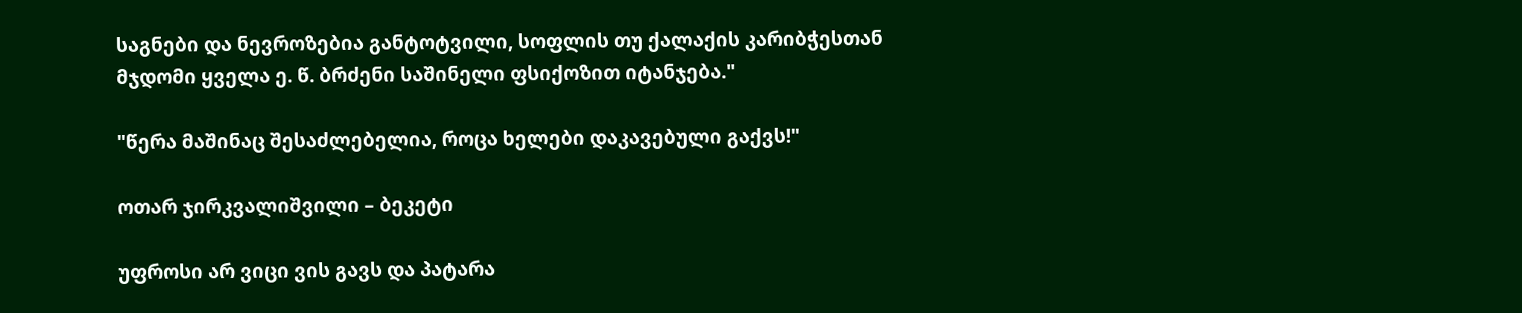საგნები და ნევროზებია განტოტვილი, სოფლის თუ ქალაქის კარიბჭესთან მჯდომი ყველა ე. წ. ბრძენი საშინელი ფსიქოზით იტანჯება."

"წერა მაშინაც შესაძლებელია, როცა ხელები დაკავებული გაქვს!"

ოთარ ჯირკვალიშვილი – ბეკეტი

უფროსი არ ვიცი ვის გავს და პატარა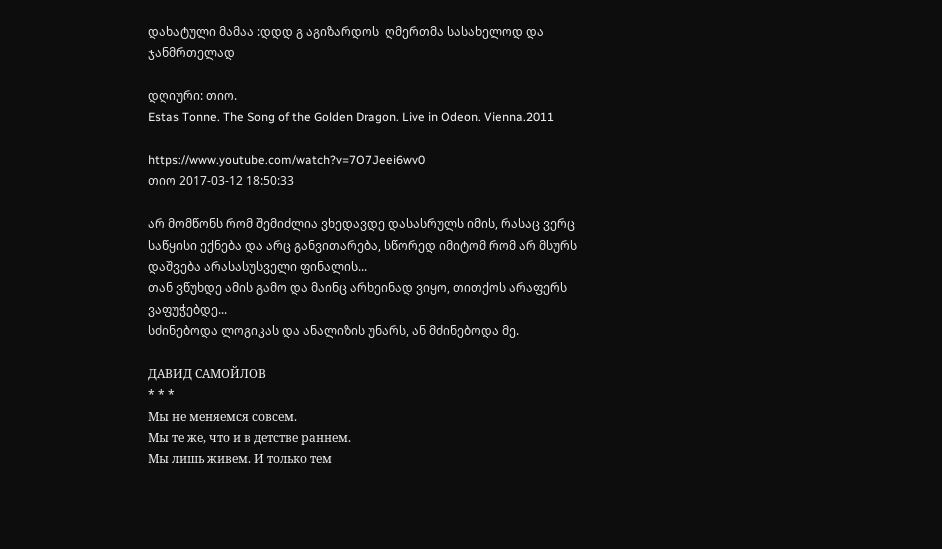დახატული მამაა :დდდ გ აგიზარდოს  ღმერთმა სასახელოდ და ჯანმრთელად

დღიური: თიო.
Estas Tonne. The Song of the Golden Dragon. Live in Odeon. Vienna.2011

https://www.youtube.com/watch?v=7O7Jeei6wv0
თიო 2017-03-12 18:50:33

არ მომწონს რომ შემიძლია ვხედავდე დასასრულს იმის, რასაც ვერც საწყისი ექნება და არც განვითარება, სწორედ იმიტომ რომ არ მსურს დაშვება არასასუსველი ფინალის...
თან ვწუხდე ამის გამო და მაინც არხეინად ვიყო, თითქოს არაფერს ვაფუჭებდე...
სძინებოდა ლოგიკას და ანალიზის უნარს, ან მძინებოდა მე.

ДАВИД САМОЙЛОВ
* * *
Мы не меняемся совсем.
Мы те же, что и в детстве раннем.
Мы лишь живем. И только тем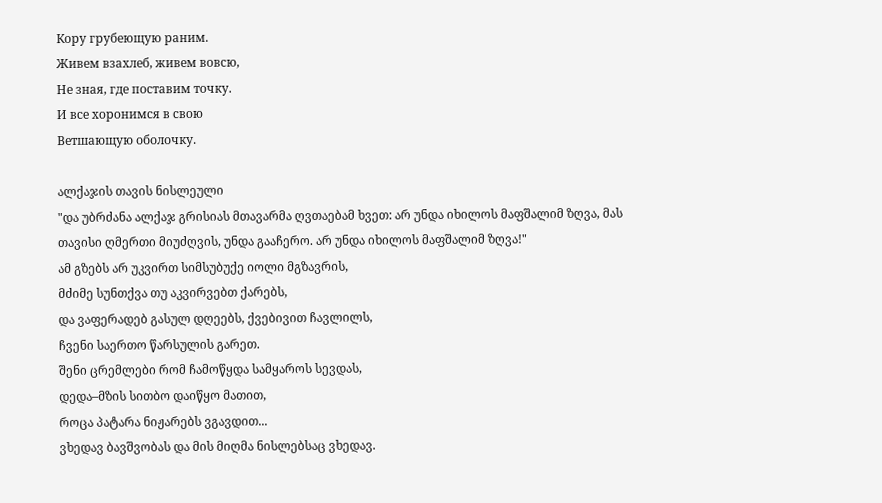Кору грубеющую раним.
Живем взахлеб, живем вовсю,
Не зная, где поставим точку.
И все хоронимся в свою
Ветшающую оболочку.

ალქაჯის თავის ნისლეული
"და უბრძანა ალქაჯ გრისიას მთავარმა ღვთაებამ ხვეთ: არ უნდა იხილოს მაფშალიმ ზღვა, მას თავისი ღმერთი მიუძღვის, უნდა გააჩერო. არ უნდა იხილოს მაფშალიმ ზღვა!"
ამ გზებს არ უკვირთ სიმსუბუქე იოლი მგზავრის,
მძიმე სუნთქვა თუ აკვირვებთ ქარებს,
და ვაფერადებ გასულ დღეებს, ქვებივით ჩავლილს,
ჩვენი საერთო წარსულის გარეთ.
შენი ცრემლები რომ ჩამოწყდა სამყაროს სევდას,
დედა–მზის სითბო დაიწყო მათით,
როცა პატარა ნიჟარებს ვგავდით...
ვხედავ ბავშვობას და მის მიღმა ნისლებსაც ვხედავ.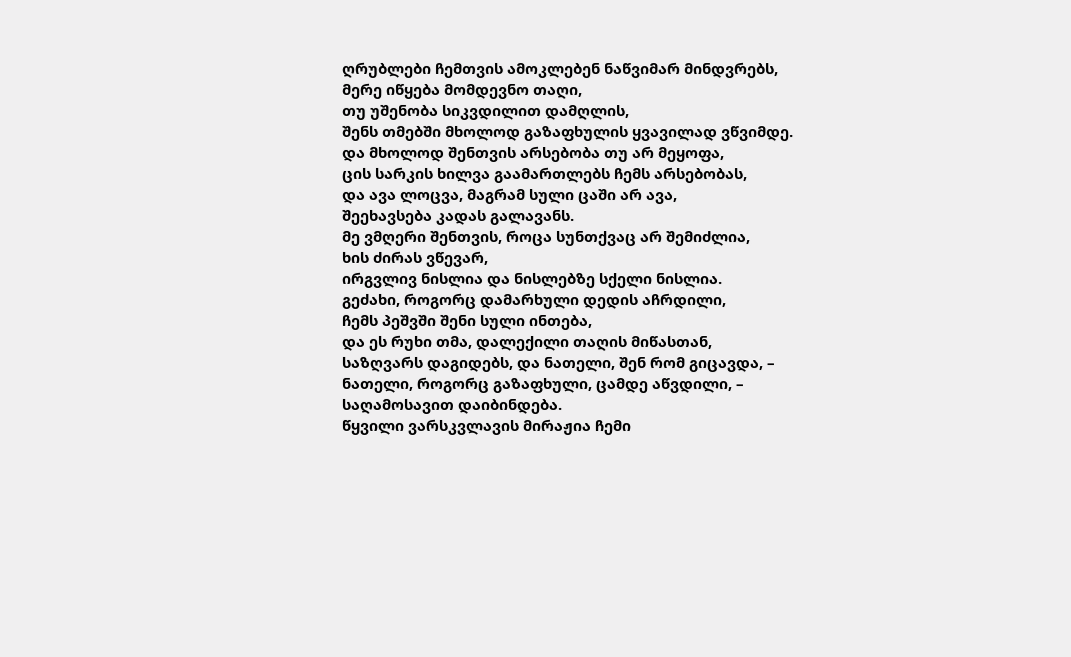ღრუბლები ჩემთვის ამოკლებენ ნაწვიმარ მინდვრებს,
მერე იწყება მომდევნო თაღი,
თუ უშენობა სიკვდილით დამღლის,
შენს თმებში მხოლოდ გაზაფხულის ყვავილად ვწვიმდე.
და მხოლოდ შენთვის არსებობა თუ არ მეყოფა,
ცის სარკის ხილვა გაამართლებს ჩემს არსებობას,
და ავა ლოცვა, მაგრამ სული ცაში არ ავა,
შეეხავსება კადას გალავანს.
მე ვმღერი შენთვის, როცა სუნთქვაც არ შემიძლია,
ხის ძირას ვწევარ,
ირგვლივ ნისლია და ნისლებზე სქელი ნისლია.
გეძახი, როგორც დამარხული დედის აჩრდილი,
ჩემს პეშვში შენი სული ინთება,
და ეს რუხი თმა, დალექილი თაღის მიწასთან,
საზღვარს დაგიდებს, და ნათელი, შენ რომ გიცავდა, –
ნათელი, როგორც გაზაფხული, ცამდე აწვდილი, –
საღამოსავით დაიბინდება.
წყვილი ვარსკვლავის მირაჟია ჩემი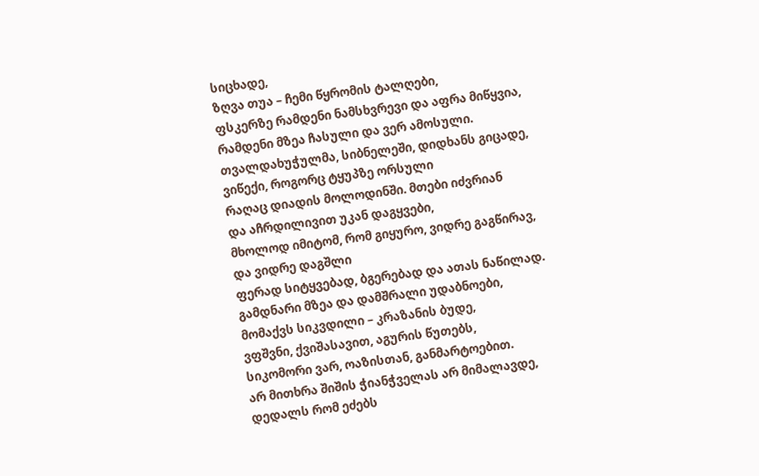სიცხადე,
ზღვა თუა – ჩემი წყრომის ტალღები,
ფსკერზე რამდენი ნამსხვრევი და აფრა მიწყვია,
რამდენი მზეა ჩასული და ვერ ამოსული.
თვალდახუჭულმა, სიბნელეში, დიდხანს გიცადე,
ვიწექი, როგორც ტყუპზე ორსული
რაღაც დიადის მოლოდინში. მთები იძვრიან
და აჩრდილივით უკან დაგყვები,
მხოლოდ იმიტომ, რომ გიყურო, ვიდრე გაგწირავ,
და ვიდრე დაგშლი
ფერად სიტყვებად, ბგერებად და ათას ნაწილად.
გამდნარი მზეა და დამშრალი უდაბნოები,
მომაქვს სიკვდილი – კრაზანის ბუდე,
ვფშვნი, ქვიშასავით, აგურის წუთებს,
სიკომორი ვარ, ოაზისთან, განმარტოებით.
არ მითხრა შიშის ჭიანჭველას არ მიმალავდე,
დედალს რომ ეძებს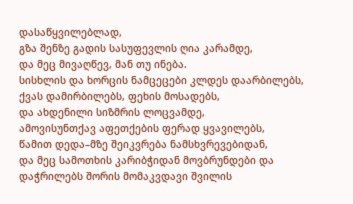დასაწყვილებლად,
გზა შენზე გადის სასუფევლის ღია კარამდე,
და მეც მივაღწევ, მან თუ ინება.
სისხლის და ხორცის ნამცეცები კლდეს დაარბილებს,
ქვას დამირბილებს, ფეხის მოსადებს,
და ახდენილი სიზმრის ლოცვამდე,
ამოვისუნთქავ აფეთქების ფერად ყვავილებს,
წამით დედა–მზე შეიკვრება ნამსხვრევებიდან,
და მეც სამოთხის კარიბჭიდან მოვბრუნდები და
დაჭრილებს შორის მომაკვდავი შვილის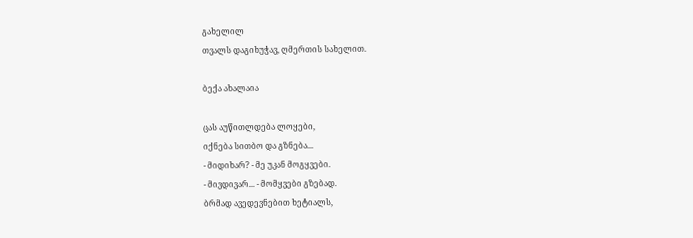გახელილ
თვალს დაგიხუჭავ, ღმერთის სახელით.

ბექა ახალაია

ცას აუწითლდება ლოყები,
იქნება სითბო და გზნება...
- მიდიხარ? - მე უკან მოგყვები.
- მივდივარ... - მომყვები გზებად.
ბრმად ავედევნებით ხეტიალს,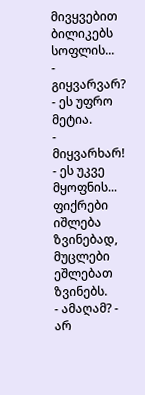მივყვებით ბილიკებს სოფლის...
- გიყვარვარ? - ეს უფრო მეტია.
- მიყვარხარ! - ეს უკვე მყოფნის...
ფიქრები იშლება ზვინებად,
მუცლები ეშლებათ ზვინებს.
- ამაღამ? - არ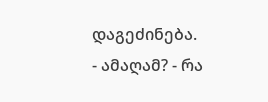დაგეძინება.
- ამაღამ? - რა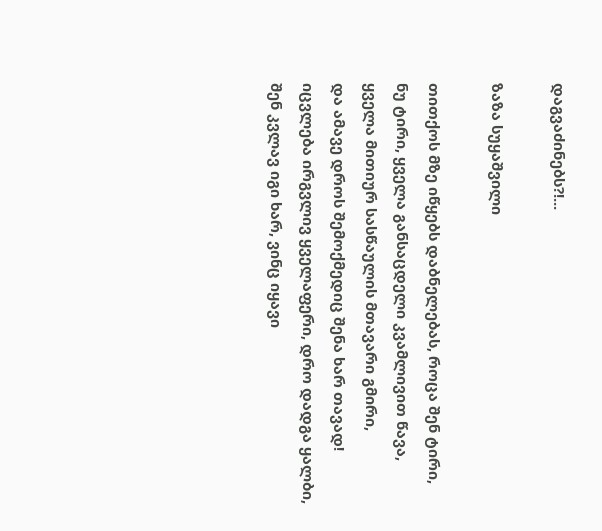დაგვაძინებს?!...

ზაზა სუყაშვილი

თითქოს მზე იწყებს დაბნელებას, როცა შენ ტირი,
ნუ ტირი, ყველა განსაცდელი კვამლივით წავა,
ყველა მითიურ სასწაულის მთავარი გმირი,
და ამავე დროს შემოქმედიც შენა ხარ თავად!
იცვლება ირგვლივ ყველაფერი, დრო დადგა ყალბი,
შენ კვლავ იგი ხარ, ვინც იყავი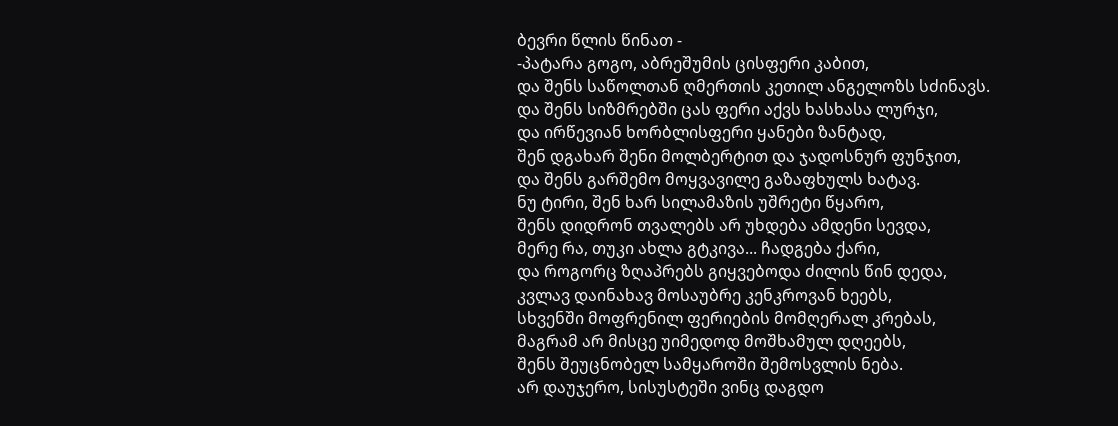ბევრი წლის წინათ -
-პატარა გოგო, აბრეშუმის ცისფერი კაბით,
და შენს საწოლთან ღმერთის კეთილ ანგელოზს სძინავს.
და შენს სიზმრებში ცას ფერი აქვს ხასხასა ლურჯი,
და ირწევიან ხორბლისფერი ყანები ზანტად,
შენ დგახარ შენი მოლბერტით და ჯადოსნურ ფუნჯით,
და შენს გარშემო მოყვავილე გაზაფხულს ხატავ.
ნუ ტირი, შენ ხარ სილამაზის უშრეტი წყარო,
შენს დიდრონ თვალებს არ უხდება ამდენი სევდა,
მერე რა, თუკი ახლა გტკივა... ჩადგება ქარი,
და როგორც ზღაპრებს გიყვებოდა ძილის წინ დედა,
კვლავ დაინახავ მოსაუბრე კენკროვან ხეებს,
სხვენში მოფრენილ ფერიების მომღერალ კრებას,
მაგრამ არ მისცე უიმედოდ მოშხამულ დღეებს,
შენს შეუცნობელ სამყაროში შემოსვლის ნება.
არ დაუჯერო, სისუსტეში ვინც დაგდო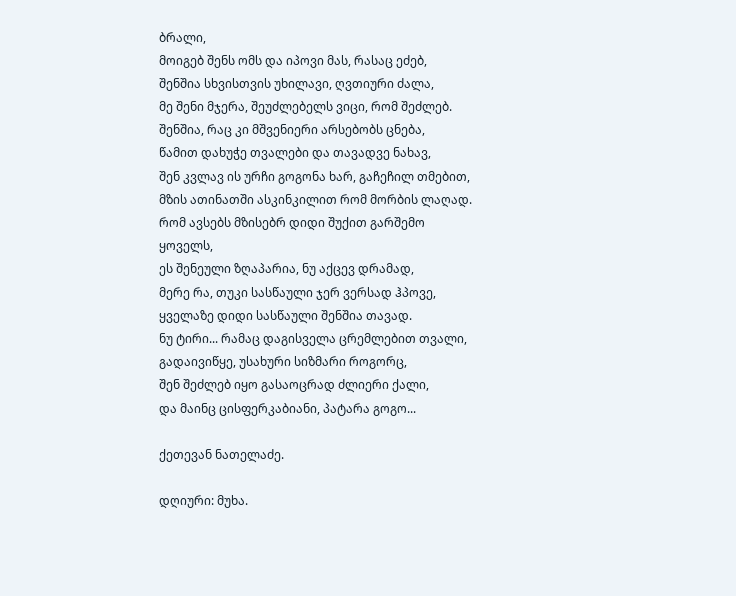ბრალი,
მოიგებ შენს ომს და იპოვი მას, რასაც ეძებ,
შენშია სხვისთვის უხილავი, ღვთიური ძალა,
მე შენი მჯერა, შეუძლებელს ვიცი, რომ შეძლებ.
შენშია, რაც კი მშვენიერი არსებობს ცნება,
წამით დახუჭე თვალები და თავადვე ნახავ,
შენ კვლავ ის ურჩი გოგონა ხარ, გაჩეჩილ თმებით,
მზის ათინათში ასკინკილით რომ მორბის ლაღად.
რომ ავსებს მზისებრ დიდი შუქით გარშემო ყოველს,
ეს შენეული ზღაპარია, ნუ აქცევ დრამად,
მერე რა, თუკი სასწაული ჯერ ვერსად ჰპოვე,
ყველაზე დიდი სასწაული შენშია თავად.
ნუ ტირი... რამაც დაგისველა ცრემლებით თვალი,
გადაივიწყე, უსახური სიზმარი როგორც,
შენ შეძლებ იყო გასაოცრად ძლიერი ქალი,
და მაინც ცისფერკაბიანი, პატარა გოგო...

ქეთევან ნათელაძე.

დღიური: მუხა.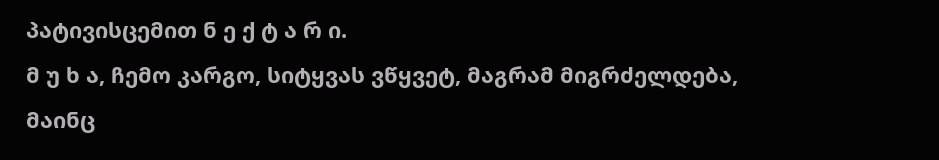პატივისცემით ნ ე ქ ტ ა რ ი.
მ უ ხ ა, ჩემო კარგო, სიტყვას ვწყვეტ, მაგრამ მიგრძელდება, მაინც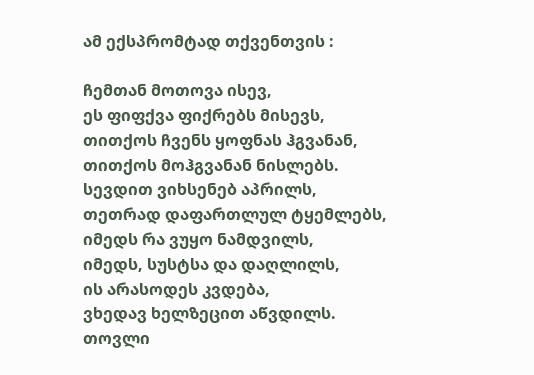ამ ექსპრომტად თქვენთვის :

ჩემთან მოთოვა ისევ,
ეს ფიფქვა ფიქრებს მისევს,
თითქოს ჩვენს ყოფნას ჰგვანან,
თითქოს მოჰგვანან ნისლებს.
სევდით ვიხსენებ აპრილს,
თეთრად დაფართლულ ტყემლებს,
იმედს რა ვუყო ნამდვილს,
იმედს, სუსტსა და დაღლილს,
ის არასოდეს კვდება,
ვხედავ ხელზეცით აწვდილს.
თოვლი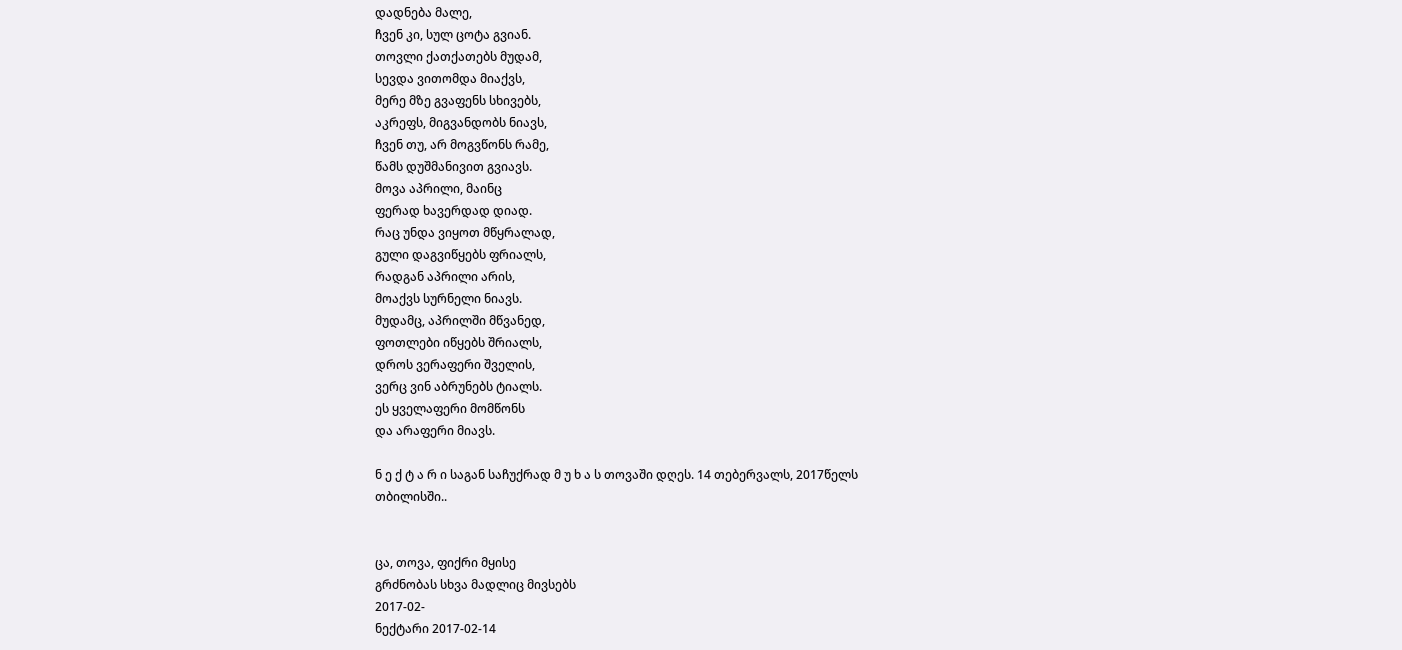დადნება მალე,
ჩვენ კი, სულ ცოტა გვიან.
თოვლი ქათქათებს მუდამ,
სევდა ვითომდა მიაქვს,
მერე მზე გვაფენს სხივებს,
აკრეფს, მიგვანდობს ნიავს,
ჩვენ თუ, არ მოგვწონს რამე,
წამს დუშმანივით გვიავს.
მოვა აპრილი, მაინც
ფერად ხავერდად დიად.
რაც უნდა ვიყოთ მწყრალად,
გული დაგვიწყებს ფრიალს,
რადგან აპრილი არის,
მოაქვს სურნელი ნიავს.
მუდამც, აპრილში მწვანედ,
ფოთლები იწყებს შრიალს,
დროს ვერაფერი შველის,
ვერც ვინ აბრუნებს ტიალს.
ეს ყველაფერი მომწონს
და არაფერი მიავს.

ნ ე ქ ტ ა რ ი საგან საჩუქრად მ უ ხ ა ს თოვაში დღეს. 14 თებერვალს, 2017წელს
თბილისში..


ცა, თოვა, ფიქრი მყისე
გრძნობას სხვა მადლიც მივსებს
2017-02-
ნექტარი 2017-02-14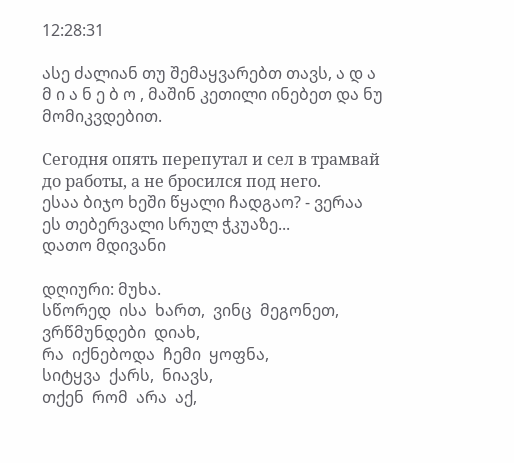12:28:31

ასე ძალიან თუ შემაყვარებთ თავს, ა დ ა მ ი ა ნ ე ბ ო , მაშინ კეთილი ინებეთ და ნუ მომიკვდებით.

Сегодня опять перепутал и сел в трамвай до работы, а не бросился под него.
ესაა ბიჯო ხეში წყალი ჩადგაო? - ვერაა ეს თებერვალი სრულ ჭკუაზე...
დათო მდივანი

დღიური: მუხა.
სწორედ  ისა  ხართ,  ვინც  მეგონეთ,
ვრწმუნდები  დიახ,
რა  იქნებოდა  ჩემი  ყოფნა,
სიტყვა  ქარს,  ნიავს,
თქენ  რომ  არა  აქ,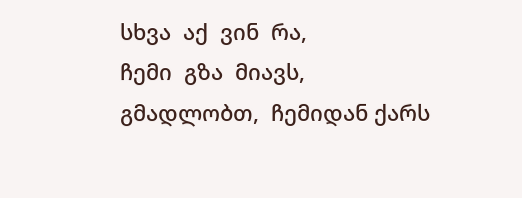სხვა  აქ  ვინ  რა,
ჩემი  გზა  მიავს,
გმადლობთ,  ჩემიდან ქარს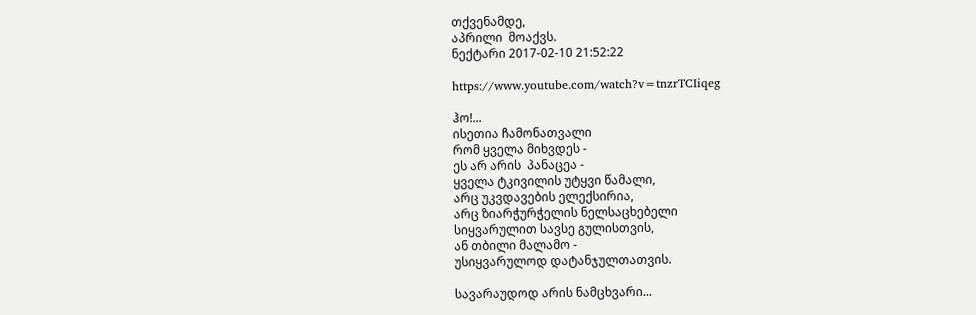თქვენამდე,
აპრილი  მოაქვს.
ნექტარი 2017-02-10 21:52:22

https://www.youtube.com/watch?v=tnzrTCIiqeg

ჰო!...
ისეთია ჩამონათვალი
რომ ყველა მიხვდეს -
ეს არ არის  პანაცეა -
ყველა ტკივილის უტყვი წამალი,
არც უკვდავების ელექსირია,
არც ზიარჭურჭელის ნელსაცხებელი
სიყვარულით სავსე გულისთვის,
ან თბილი მალამო -
უსიყვარულოდ დატანჯულთათვის.

სავარაუდოდ არის ნამცხვარი...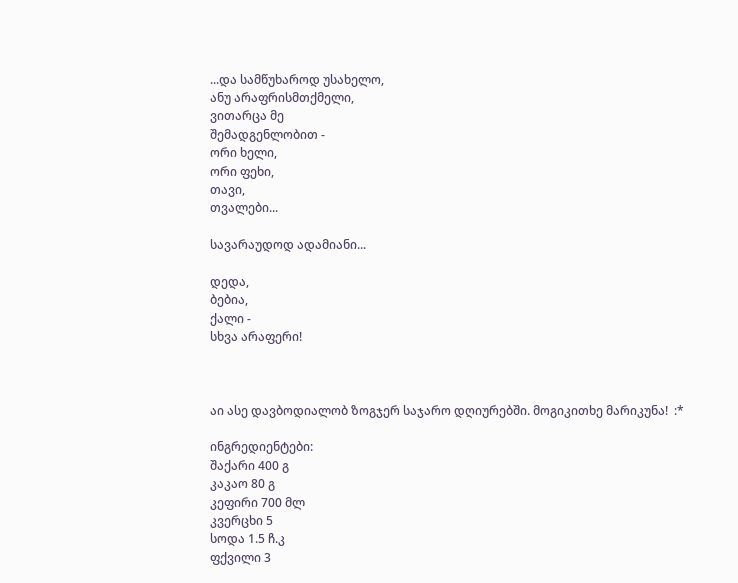...და სამწუხაროდ უსახელო,
ანუ არაფრისმთქმელი,
ვითარცა მე
შემადგენლობით -
ორი ხელი,
ორი ფეხი,
თავი,
თვალები...

სავარაუდოდ ადამიანი...

დედა,
ბებია,
ქალი -
სხვა არაფერი!



აი ასე დავბოდიალობ ზოგჯერ საჯარო დღიურებში. მოგიკითხე მარიკუნა!  :*

ინგრედიენტები:
შაქარი 400 გ
კაკაო 80 გ
კეფირი 700 მლ
კვერცხი 5
სოდა 1.5 ჩ.კ
ფქვილი 3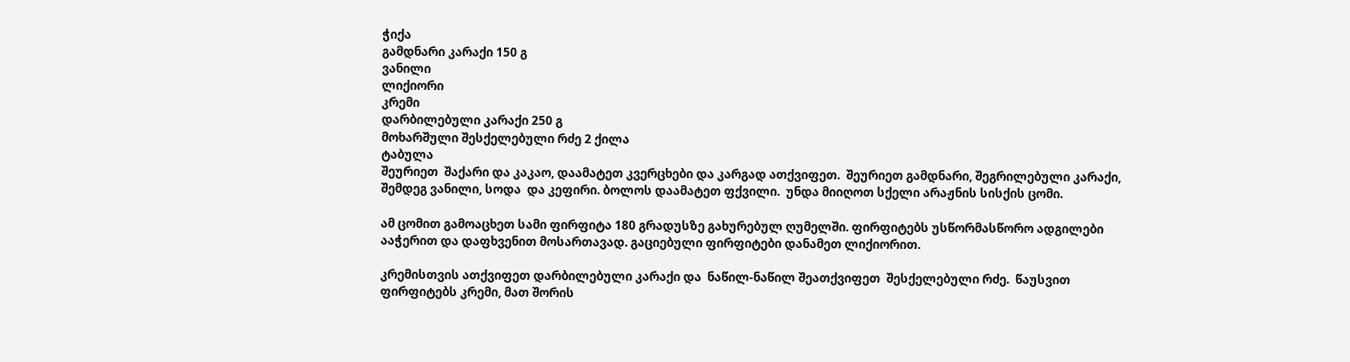ჭიქა
გამდნარი კარაქი 150 გ
ვანილი
ლიქიორი
კრემი
დარბილებული კარაქი 250 გ
მოხარშული შესქელებული რძე 2 ქილა
ტაბულა
შეურიეთ  შაქარი და კაკაო, დაამატეთ კვერცხები და კარგად ათქვიფეთ.  შეურიეთ გამდნარი, შეგრილებული კარაქი, შემდეგ ვანილი, სოდა  და კეფირი. ბოლოს დაამატეთ ფქვილი.  უნდა მიიღოთ სქელი არაჟნის სისქის ცომი.

ამ ცომით გამოაცხეთ სამი ფირფიტა 180 გრადუსზე გახურებულ ღუმელში. ფირფიტებს უსწორმასწორო ადგილები ააჭერით და დაფხვენით მოსართავად. გაციებული ფირფიტები დანამეთ ლიქიორით.

კრემისთვის ათქვიფეთ დარბილებული კარაქი და  ნაწილ-ნაწილ შეათქვიფეთ  შესქელებული რძე.  წაუსვით ფირფიტებს კრემი, მათ შორის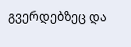გვერდებზეც და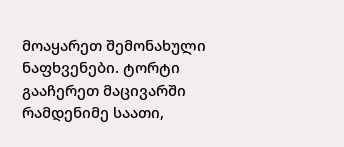მოაყარეთ შემონახული ნაფხვენები. ტორტი გააჩერეთ მაცივარში რამდენიმე საათი,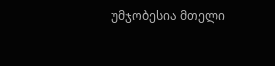უმჯობესია მთელი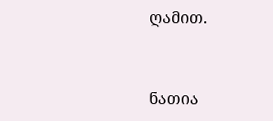ღამით.


ნათია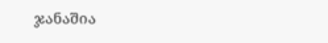ჯანაშია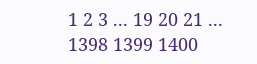1 2 3 ... 19 20 21 ... 1398 1399 1400